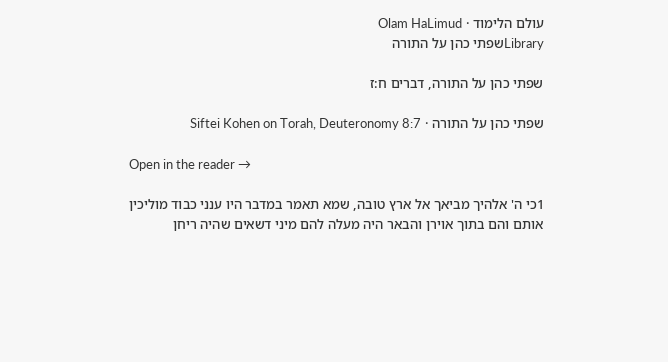עולם הלימוד · Olam HaLimud
Libraryשפתי כהן על התורה

שפתי כהן על התורה, דברים ח:ז

שפתי כהן על התורה · Siftei Kohen on Torah, Deuteronomy 8:7

Open in the reader →

1כי ה' אלהיך מביאך אל ארץ טובה, שמא תאמר במדבר היו ענני כבוד מוליכין אותם והם בתוך אוירן והבאר היה מעלה להם מיני דשאים שהיה ריחן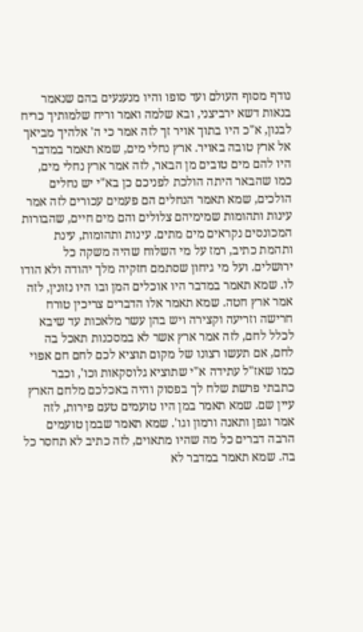נודף מסוף העולם ועד סופו והיו מנענעים בהם שנאמר בנאות דשא ירביצני, ובא שלמה ואמר וריח שלמותיך כריח לבנון, א"כ היו בתוך אויר זך לזה אמר כי ה' אלהיך מביאך אל ארץ טובה באויר. ארץ נחלי מים, שמא תאמר במדבר היו להם מים טובים מן הבאר, לזה אמר ארץ נחלי מים, כמו שהבאר היתה הולכת לפניכם כן בא"י יש נחלים הולכים, שמא תאמר הנחלים הם פעמים עכורים לזה אמר עינות ותהומות שמימיהם צלולים והם מים חיים, שהבורות המכונסים נקראים מים מתים. עינות ותהומות, עינת ותהמת כתיב, רמז על מי השלוח שהיה משקה כל ירושלים. ועל מי גיחון שסתמם חזקיה מלך יהודה ולא הודו לו. שמא תאמר במדבר היו אוכלים המן ובו היו נזונין, לזה אמר ארץ חטה. שמא תאמר אלו הדברים צריכין טורח חרישה וזריעה וקצירה ויש בהן עשר מלאכות עד שיבא לכלל לחם, לזה אמר ארץ אשר לא במסכנות תאכל בה לחם, אם תעשו רצונו של מקום תוציא לכם לחם חם אפוי כמו שאז"ל עתידה א"י שתוציא גלוסקאות וכו', וכבר כתבתי פרשת שלח לך בפסוק והיה באכלכם מלחם הארץ עיין שם. שמא תאמר במן היו טועמים טעם פירות, לזה אמר וגפן ותאנה ורמון וגו'. שמא תאמר שבמן טועמים הרבה דברים כל מה שהיו מתאוים, לזה כתיב לא תחסר כל בה. שמא תאמר במדבר לא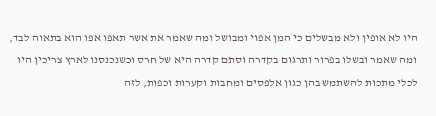היו לא אופין ולא מבשלים כי המן אפוי ומבושל ומה שאמר את אשר תאפו אפו הוא בתאוה לבד, ומה שאמר ובשלו בפרור ותרגום בקדרה וסתם קדרה היא של חרס וכשנכנסנו לארץ צריכין היו לכלי מתכות להשתמש בהן כגון אלפסים ומחבות וקערות וכפות, לזה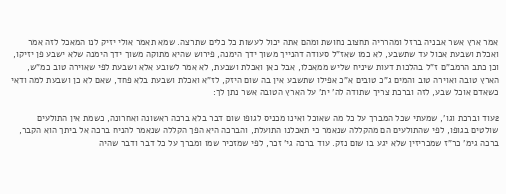אמר ארץ אשר אבניה ברזל ומהרריה תחצוב נחושת ומהם אתה יכול לעשות כל כלים שתרצה. שמא תאמר אולי יזיק לנו המאכל לזה אמר ואכלת ושבעת אכול עד שתשבע, לא כמו שאז"ל סעודה דהנייך משוך ידך הימנה, פירוש שהיא מתוקה משוך ידך הימנה שלא ישבע פן יזיקו, וכן כתב הרמב"ם ז"ל בהלכות דעות שיניח שליש ממאכלו, אבל כאן ואכלת ושבעת, לא אמר לשובע אלא ושבעת לפי שאוירה טוב כמ"ש, הארץ טובה ואוירה טוב והמים ג"כ טובים א"כ אפילו שתשבע אין בה שום היזק, לז"א ואכלת ושבעת בלא פחד, שאם לא כן ושבעת למה ודאי כשאדם אוכל שבע, לזה וברכת צריך שתודה לה' ית' על הארץ הטובה אשר נתן לך:

2עוד וברכת וגו', שמעתי שכל המברך על כל מה שאוכל ואינו מכניס לגופו שום דבר בלא ברכה ראשונה ואחרונה, כשמת אין התולעים שולטים בגופו, לפי שהתולעים הם מהקללה שנאמר כי תאכלנו התועלת, והברכה היא הפך הקללה שנאמר להניח ברכה אל ביתך הוא הקבר, ברכה גימ' כר"ז שמכריזין שלא יגע בו שום נזק. עוד ברכה גי' זכר, לפי שמזכיר שמו ומברך על כל דבר ודבר שהיה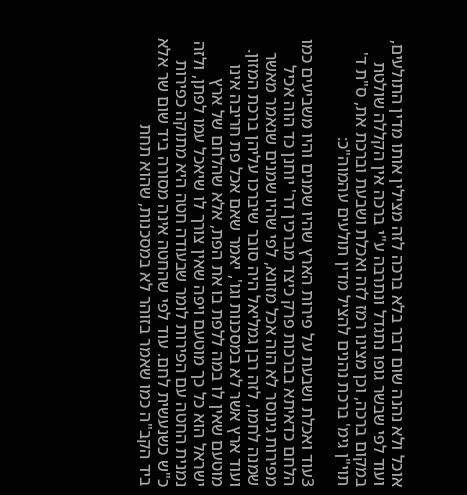אוכל ולא נהנה שום דבר בלא ברכה לזה מצילין אותו מדין התולעים, ועוד לפי שבשר גופו נתגדל ונתרבה ע"י ברכה אין הקללה שולטת במקום ברכה, וכן מצינו רמז לזה ואכלת ושבעת וברכת את, ס"ת ד' תוי"ן גימ' ברכת נהנים להציל מדין תולעים עהמוה"כ:

3עוד ואכלת ושבעת על פירות הארץ שהיו שמנים והיו משביעים כמו הלחם כדאיתא בברכות פרק כיצד מברכין דר' יוחנן כד הוה אכיל מפירות גינוסר לא הוה אכל מזונא, לפי שהיו שמנים שנאמר מאשר שמנה לחמו, לזה רבן גמליאל היה סובר שיברכו עליהן ברכת המזון. ועוד ארץ אשר לא במסכנות וגו', יאמר שאם אכל פת חריבה אינו מוטעם שאין לו במה ללפת בו את הפת, אלא שהלחם של ארץ ישראל הוא כל כך מוטעם ויפה שאין צורך לו שיאכל עמו לפתן, ולזה נמנית החטה עם הפירות לומר שבעודה חטה היא מתוקה כפירות כ"ש כשנעשית לחם. עוד לפי שהחטה אינה מסורה ביד שום שר אלא ביד הקב"ה כמו שאמר בזוהר לא במסכנות, שהוא תחת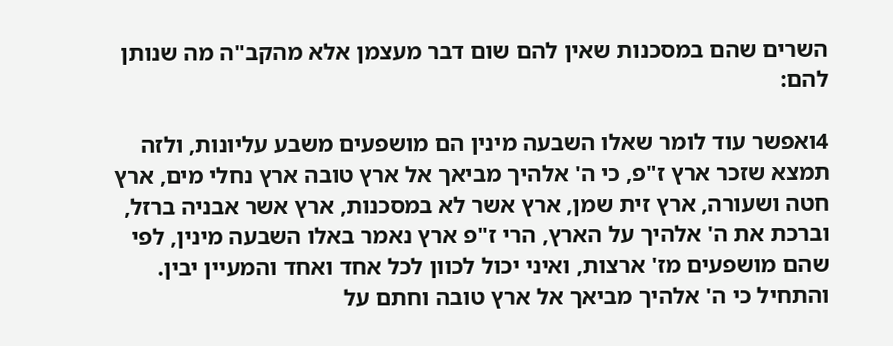השרים שהם במסכנות שאין להם שום דבר מעצמן אלא מהקב"ה מה שנותן להם:

4ואפשר עוד לומר שאלו השבעה מינין הם מושפעים משבע עליונות, ולזה תמצא שזכר ארץ ז"פ, כי ה' אלהיך מביאך אל ארץ טובה ארץ נחלי מים, ארץ חטה ושעורה, ארץ זית שמן, ארץ אשר לא במסכנות, ארץ אשר אבניה ברזל, וברכת את ה' אלהיך על הארץ, הרי ז"פ ארץ נאמר באלו השבעה מינין, לפי שהם מושפעים מז' ארצות, ואיני יכול לכוון לכל אחד ואחד והמעיין יבין. והתחיל כי ה' אלהיך מביאך אל ארץ טובה וחתם על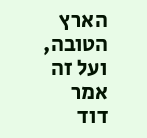הארץ הטובה, ועל זה אמר דוד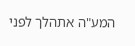המע"ה אתהלך לפני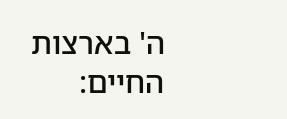ה' בארצות החיים: